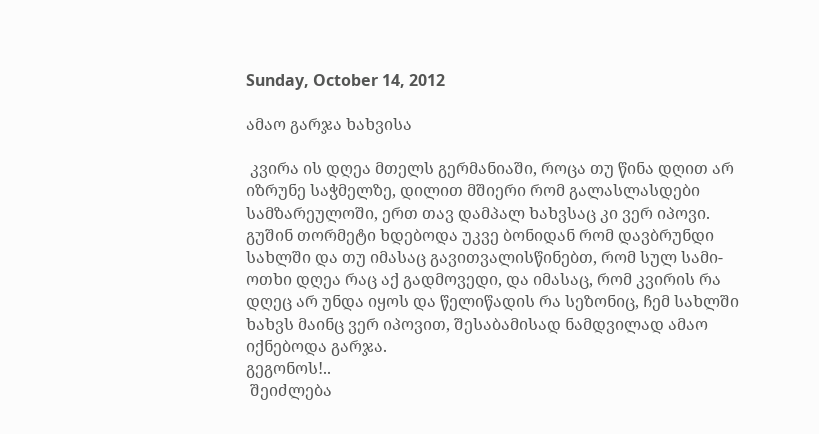Sunday, October 14, 2012

ამაო გარჯა ხახვისა

 კვირა ის დღეა მთელს გერმანიაში, როცა თუ წინა დღით არ იზრუნე საჭმელზე, დილით მშიერი რომ გალასლასდები სამზარეულოში, ერთ თავ დამპალ ხახვსაც კი ვერ იპოვი. გუშინ თორმეტი ხდებოდა უკვე ბონიდან რომ დავბრუნდი სახლში და თუ იმასაც გავითვალისწინებთ, რომ სულ სამი-ოთხი დღეა რაც აქ გადმოვედი, და იმასაც, რომ კვირის რა დღეც არ უნდა იყოს და წელიწადის რა სეზონიც, ჩემ სახლში ხახვს მაინც ვერ იპოვით, შესაბამისად ნამდვილად ამაო იქნებოდა გარჯა.
გეგონოს!..
 შეიძლება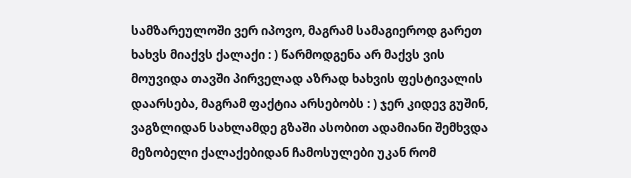სამზარეულოში ვერ იპოვო, მაგრამ სამაგიეროდ გარეთ ხახვს მიაქვს ქალაქი : ) წარმოდგენა არ მაქვს ვის მოუვიდა თავში პირველად აზრად ხახვის ფესტივალის დაარსება, მაგრამ ფაქტია არსებობს : ) ჯერ კიდევ გუშინ, ვაგზლიდან სახლამდე გზაში ასობით ადამიანი შემხვდა მეზობელი ქალაქებიდან ჩამოსულები უკან რომ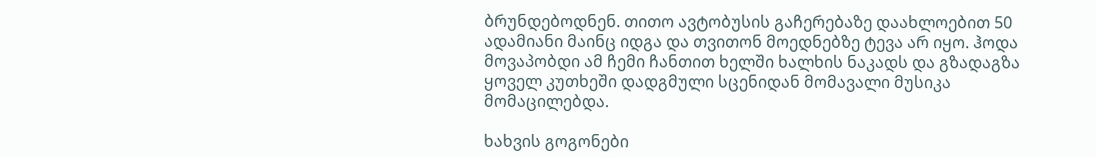ბრუნდებოდნენ. თითო ავტობუსის გაჩერებაზე დაახლოებით 50 ადამიანი მაინც იდგა და თვითონ მოედნებზე ტევა არ იყო. ჰოდა მოვაპობდი ამ ჩემი ჩანთით ხელში ხალხის ნაკადს და გზადაგზა ყოველ კუთხეში დადგმული სცენიდან მომავალი მუსიკა მომაცილებდა.

ხახვის გოგონები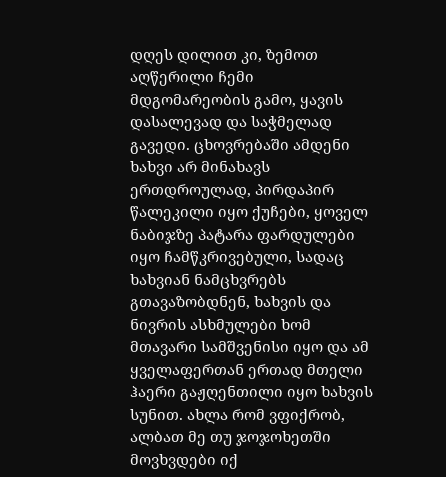დღეს დილით კი, ზემოთ აღწერილი ჩემი მდგომარეობის გამო, ყავის დასალევად და საჭმელად გავედი. ცხოვრებაში ამდენი ხახვი არ მინახავს ერთდროულად, პირდაპირ წალეკილი იყო ქუჩები, ყოველ ნაბიჯზე პატარა ფარდულები იყო ჩამწკრივებული, სადაც ხახვიან ნამცხვრებს გთავაზობდნენ, ხახვის და ნივრის ასხმულები ხომ მთავარი სამშვენისი იყო და ამ ყველაფერთან ერთად მთელი ჰაერი გაჟღენთილი იყო ხახვის სუნით. ახლა რომ ვფიქრობ, ალბათ მე თუ ჯოჯოხეთში მოვხვდები იქ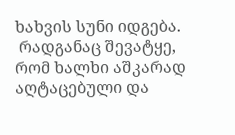ხახვის სუნი იდგება.
 რადგანაც შევატყე, რომ ხალხი აშკარად აღტაცებული და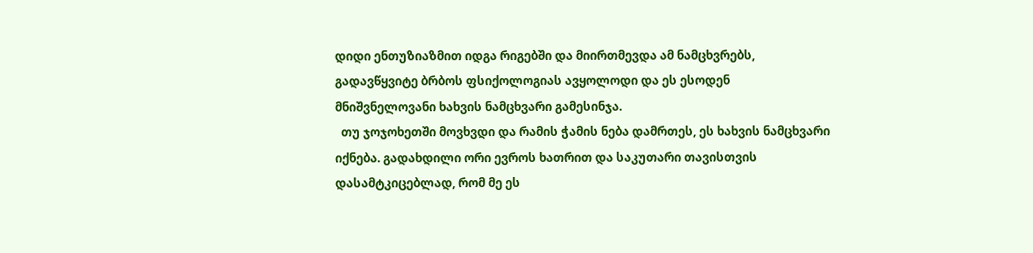დიდი ენთუზიაზმით იდგა რიგებში და მიირთმევდა ამ ნამცხვრებს, გადავწყვიტე ბრბოს ფსიქოლოგიას ავყოლოდი და ეს ესოდენ მნიშვნელოვანი ხახვის ნამცხვარი გამესინჯა.
  თუ ჯოჯოხეთში მოვხვდი და რამის ჭამის ნება დამრთეს, ეს ხახვის ნამცხვარი იქნება. გადახდილი ორი ევროს ხათრით და საკუთარი თავისთვის დასამტკიცებლად, რომ მე ეს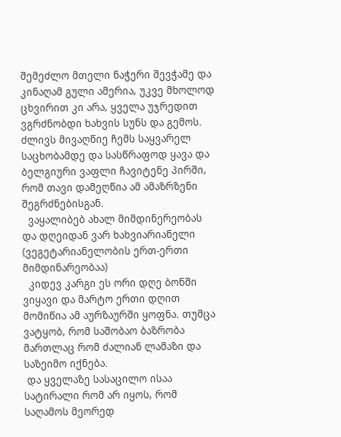შემეძლო მთელი ნაჭერი შევჭამე და კინაღამ გული ამერია, უკვე მხოლოდ ცხვირით კი არა, ყველა უჯრედით ვგრძნობდი ხახვის სუნს და გემოს. ძლივს მივაღწიე ჩემს საყვარელ საცხობამდე და სასწრაფოდ ყავა და ბელგიური ვაფლი ჩავიტენე პირში, რომ თავი დამეღწია ამ ამაზრზენი შეგრძნებისგან.
  ვაყალიბებ ახალ მიმდინერეობას და დღეიდან ვარ ხახვიარიანელი (ვეგეტარიანელობის ერთ-ერთი მიმდინარეობაა)
  კიდევ კარგი ეს ორი დღე ბონში ვიყავი და მარტო ერთი დღით მომიწია ამ აურზაურში ყოფნა. თუმცა ვატყობ, რომ საშობაო ბაზრობა მართლაც რომ ძალიან ლამაზი და საზეიმო იქნება.
 და ყველაზე სასაცილო ისაა სატირალი რომ არ იყოს, რომ საღამოს მეორედ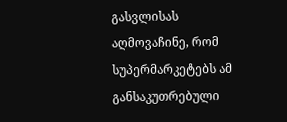გასვლისას აღმოვაჩინე, რომ სუპერმარკეტებს ამ განსაკუთრებული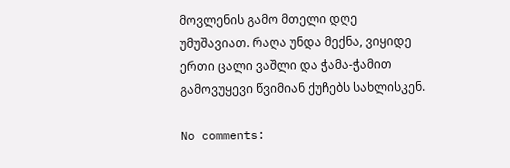მოვლენის გამო მთელი დღე უმუშავიათ. რაღა უნდა მექნა, ვიყიდე ერთი ცალი ვაშლი და ჭამა-ჭამით გამოვუყევი წვიმიან ქუჩებს სახლისკენ.

No comments: